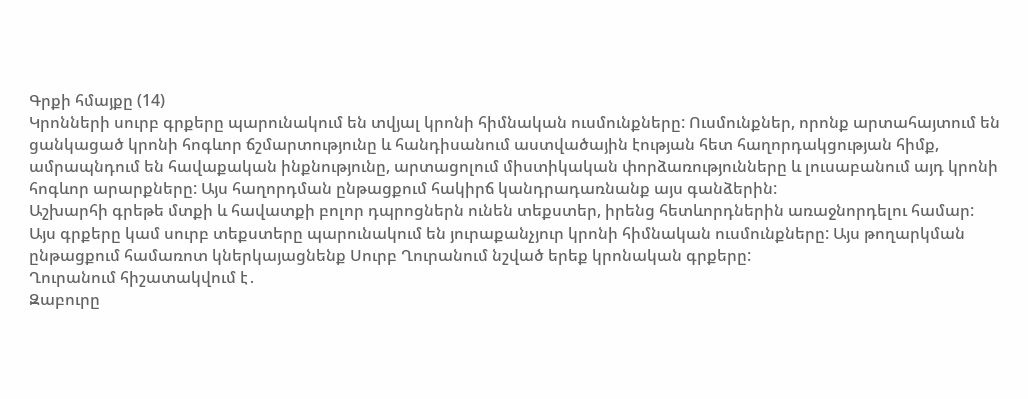Գրքի հմայքը (14)
Կրոնների սուրբ գրքերը պարունակում են տվյալ կրոնի հիմնական ուսմունքները: Ուսմունքներ, որոնք արտահայտում են ցանկացած կրոնի հոգևոր ճշմարտությունը և հանդիսանում աստվածային էության հետ հաղորդակցության հիմք, ամրապնդում են հավաքական ինքնությունը, արտացոլում միստիկական փորձառությունները և լուսաբանում այդ կրոնի հոգևոր արարքները: Այս հաղորդման ընթացքում հակիրճ կանդրադառնանք այս գանձերին:
Աշխարհի գրեթե մտքի և հավատքի բոլոր դպրոցներն ունեն տեքստեր, իրենց հետևորդներին առաջնորդելու համար: Այս գրքերը կամ սուրբ տեքստերը պարունակում են յուրաքանչյուր կրոնի հիմնական ուսմունքները: Այս թողարկման ընթացքում համառոտ կներկայացնենք Սուրբ Ղուրանում նշված երեք կրոնական գրքերը:
Ղուրանում հիշատակվում է․
Զաբուրը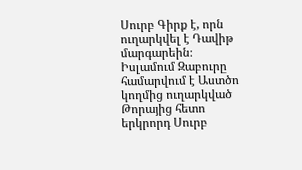Սուրբ Գիրք է, որն ուղարկվել է Դավիթ մարգարեին։
Իսլամում Զաբուրը համարվում է Աստծո կողմից ուղարկված Թորայից հետո երկրորդ Սուրբ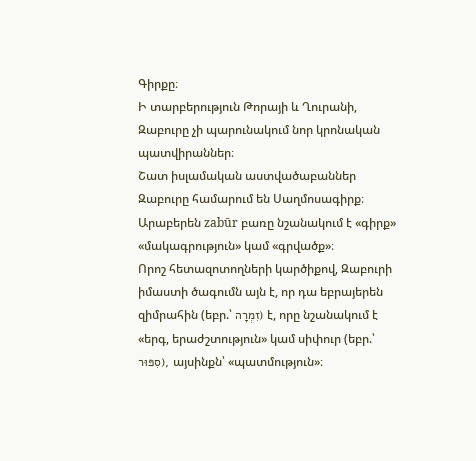Գիրքը։
Ի տարբերություն Թորայի և Ղուրանի, Զաբուրը չի պարունակում նոր կրոնական պատվիրաններ։
Շատ իսլամական աստվածաբաններ Զաբուրը համարում են Սաղմոսագիրք։
Արաբերեն zabūr բառը նշանակում է «գիրք» «մակագրություն» կամ «գրվածք»։
Որոշ հետազոտողների կարծիքով, Զաբուրի իմաստի ծագումն այն է, որ դա եբրայերեն զիմրահին (եբր.՝ זִמְרָה) է, որը նշանակում է «երգ, երաժշտություն» կամ սիփուր (եբր.՝ סִפּוּר), այսինքն՝ «պատմություն»։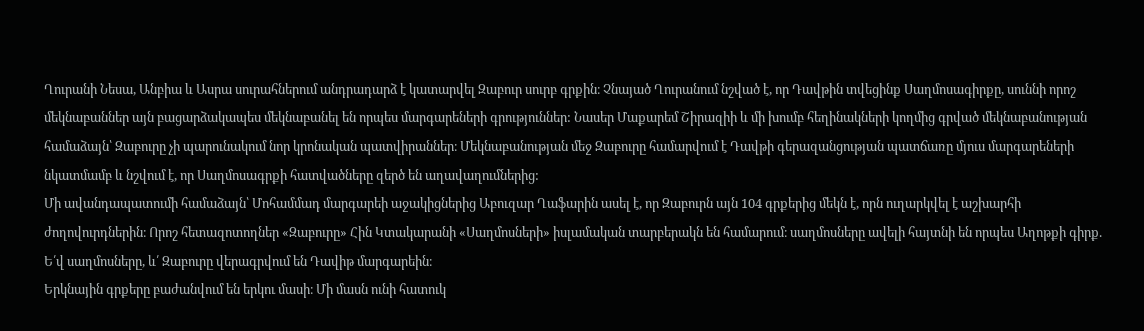Ղուրանի Նեսա, Անբիա և Ասրա սուրահներում անդրադարձ է կատարվել Զաբուր սուրբ գրքին։ Չնայած Ղուրանում նշված է, որ Դավթին տվեցինք Սաղմոսագիրքը, սուննի որոշ մեկնաբաններ այն բացարձակապես մեկնաբանել են որպես մարգարեների գրություններ: Նասեր Մաքարեմ Շիրազիի և մի խումբ հեղինակների կողմից գրված մեկնաբանության համաձայն՝ Զաբուրը չի պարունակում նոր կրոնական պատվիրաններ։ Մեկնաբանության մեջ Զաբուրը համարվում է Դավթի գերազանցության պատճառը մյուս մարգարեների նկատմամբ և նշվում է, որ Սաղմոսագրքի հատվածները զերծ են աղավաղումներից:
Մի ավանդապատումի համաձայն՝ Մոհամմադ մարգարեի աջակիցներից Աբուզար Ղաֆարին ասել է, որ Զաբուրն այն 104 գրքերից մեկն է, որն ուղարկվել է աշխարհի ժողովուրդներին։ Որոշ հետազոտողներ «Զաբուրը» Հին Կտակարանի «Սաղմոսների» իսլամական տարբերակն են համարում։ սաղմոսները ավելի հայտնի են որպես Աղոթքի գիրք. Ե՛վ սաղմոսները, և՛ Զաբուրը վերագրվում են Դավիթ մարգարեին։
Երկնային գրքերը բաժանվում են երկու մասի։ Մի մասն ունի հատուկ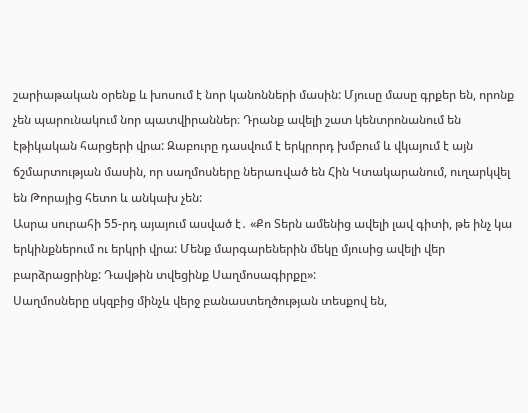շարիաթական օրենք և խոսում է նոր կանոնների մասին: Մյուսը մասը գրքեր են, որոնք չեն պարունակում նոր պատվիրաններ։ Դրանք ավելի շատ կենտրոնանում են էթիկական հարցերի վրա: Զաբուրը դասվում է երկրորդ խմբում և վկայում է այն ճշմարտության մասին, որ սաղմոսները ներառված են Հին Կտակարանում, ուղարկվել են Թորայից հետո և անկախ չեն:
Ասրա սուրահի 55-րդ այայում ասված է․ «Քո Տերն ամենից ավելի լավ գիտի, թե ինչ կա երկինքներում ու երկրի վրա: Մենք մարգարեներին մեկը մյուսից ավելի վեր բարձրացրինք: Դավթին տվեցինք Սաղմոսագիրքը»:
Սաղմոսները սկզբից մինչև վերջ բանաստեղծության տեսքով են,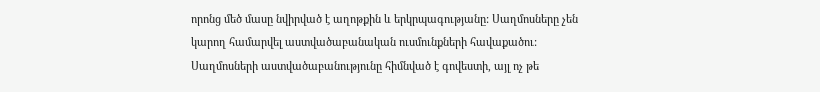որոնց մեծ մասը նվիրված է աղոթքին և երկրպագությանը: Սաղմոսները չեն կարող համարվել աստվածաբանական ուսմունքների հավաքածու: Սաղմոսների աստվածաբանությունը հիմնված է գովեստի, այլ ոչ թե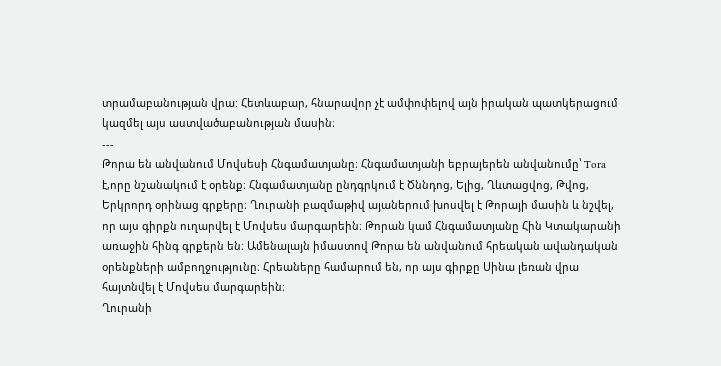տրամաբանության վրա: Հետևաբար, հնարավոր չէ ամփոփելով այն իրական պատկերացում կազմել այս աստվածաբանության մասին։
---
Թորա են անվանում Մովսեսի Հնգամատյանը։ Հնգամատյանի եբրայերեն անվանումը՝ Tora է,որը նշանակում է օրենք։ Հնգամատյանը ընդգրկում է Ծննդոց, Ելից, Ղևտացվոց, Թվոց, Երկրորդ օրինաց գրքերը։ Ղուրանի բազմաթիվ այաներում խոսվել է Թորայի մասին և նշվել, որ այս գիրքն ուղարվել է Մովսես մարգարեին։ Թորան կամ Հնգամատյանը Հին Կտակարանի առաջին հինգ գրքերն են։ Ամենալայն իմաստով Թորա են անվանում հրեական ավանդական օրենքների ամբողջությունը։ Հրեաները համարում են, որ այս գիրքը Սինա լեռան վրա հայտնվել է Մովսես մարգարեին։
Ղուրանի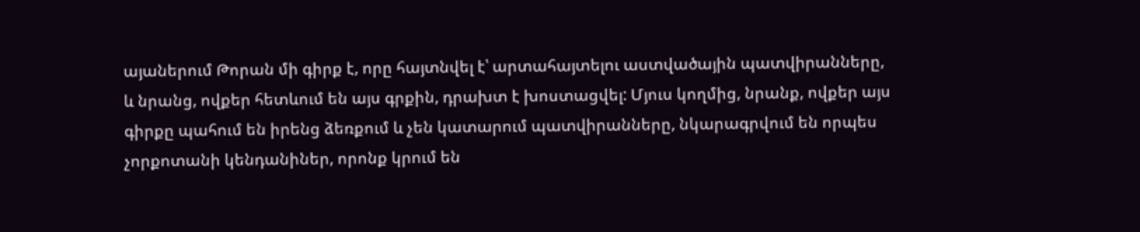այաներում Թորան մի գիրք է, որը հայտնվել է՝ արտահայտելու աստվածային պատվիրանները, և նրանց, ովքեր հետևում են այս գրքին, դրախտ է խոստացվել: Մյուս կողմից, նրանք, ովքեր այս գիրքը պահում են իրենց ձեռքում և չեն կատարում պատվիրանները, նկարագրվում են որպես չորքոտանի կենդանիներ, որոնք կրում են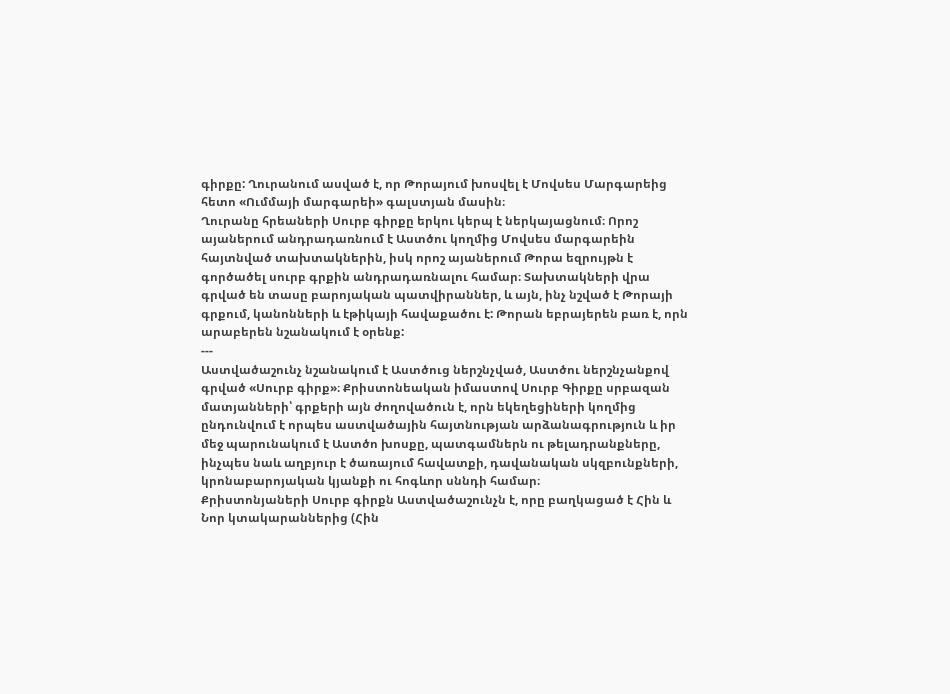գիրքը: Ղուրանում ասված է, որ Թորայում խոսվել է Մովսես Մարգարեից հետո «Ումմայի մարգարեի» գալստյան մասին։
Ղուրանը հրեաների Սուրբ գիրքը երկու կերպ է ներկայացնում։ Որոշ այաներում անդրադառնում է Աստծու կողմից Մովսես մարգարեին հայտնված տախտակներին, իսկ որոշ այաներում Թորա եզրույթն է գործածել սուրբ գրքին անդրադառնալու համար։ Տախտակների վրա գրված են տասը բարոյական պատվիրաններ, և այն, ինչ նշված է Թորայի գրքում, կանոնների և էթիկայի հավաքածու է: Թորան եբրայերեն բառ է, որն արաբերեն նշանակում է օրենք:
---
Աստվածաշունչ նշանակում է Աստծուց ներշնչված, Աստծու ներշնչանքով գրված «Սուրբ գիրք»։ Քրիստոնեական իմաստով Սուրբ Գիրքը սրբազան մատյանների՝ գրքերի այն ժողովածուն է, որն եկեղեցիների կողմից ընդունվում է որպես աստվածային հայտնության արձանագրություն և իր մեջ պարունակում է Աստծո խոսքը, պատգամներն ու թելադրանքները, ինչպես նաև աղբյուր է ծառայում հավատքի, դավանական սկզբունքների, կրոնաբարոյական կյանքի ու հոգևոր սննդի համար։
Քրիստոնյաների Սուրբ գիրքն Աստվածաշունչն է, որը բաղկացած է Հին և Նոր կտակարաններից (Հին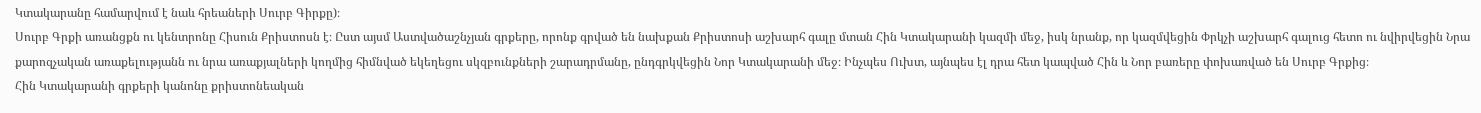Կտակարանը համարվում է նաև հրեաների Սուրբ Գիրքը)։
Սուրբ Գրքի առանցքն ու կենտրոնը Հիսուն Քրիստոսն է։ Ըստ այսմ Աստվածաշնչյան գրքերը, որոնք գրված են նախքան Քրիստոսի աշխարհ գալը մտան Հին Կտակարանի կազմի մեջ, իսկ նրանք, որ կազմվեցին Փրկչի աշխարհ գալուց հետո ու նվիրվեցին Նրա քարոզչական առաքելությանն ու նրա առաքյալների կողմից հիմնված եկեղեցու սկզբունքների շարադրմանը, ընդգրկվեցին Նոր Կտակարանի մեջ։ Ինչպես Ուխտ, այնպես էլ դրա հետ կապված Հին և Նոր բառերը փոխառված են Սուրբ Գրքից։
Հին Կտակարանի գրքերի կանոնը քրիստոնեական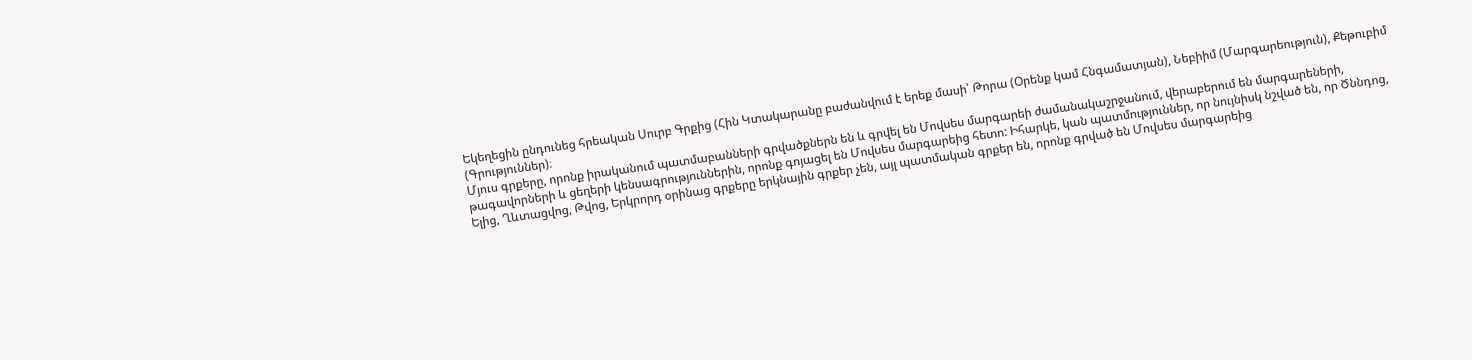Եկեղեցին ընդունեց հրեական Սուրբ Գրքից (Հին Կտակարանը բաժանվում է երեք մասի՝ Թորա (Օրենք կամ Հնգամատյան), Նեբիիմ (Մարգարեություն), Քեթուբիմ (Գրություններ)։
Մյուս գրքերը, որոնք իրականում պատմաբանների գրվածքներն են և գրվել են Մովսես մարգարեի ժամանակաշրջանում, վերաբերում են մարգարեների, թագավորների և ցեղերի կենսագրություններին, որոնք գոյացել են Մովսես մարգարեից հետո: Իհարկե, կան պատմություններ, որ նույնիսկ նշված են, որ Ծննդոց, Ելից, Ղևտացվոց, Թվոց, Երկրորդ օրինաց գրքերը երկնային գրքեր չեն, այլ պատմական գրքեր են, որոնք գրված են Մովսես մարգարեից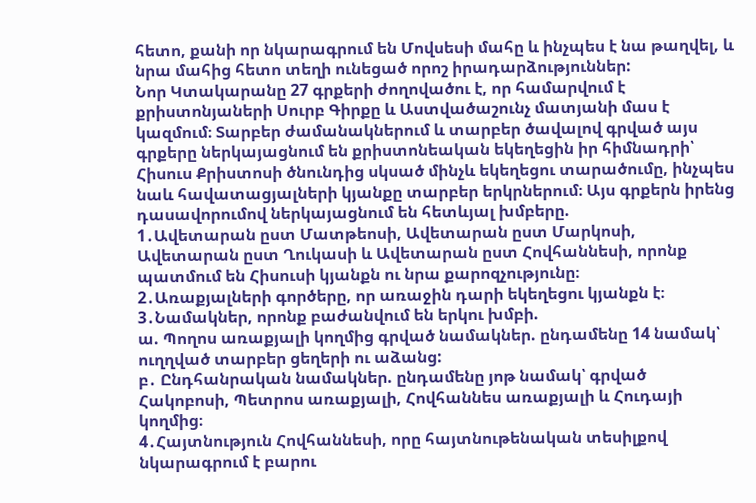հետո, քանի որ նկարագրում են Մովսեսի մահը և ինչպես է նա թաղվել, և նրա մահից հետո տեղի ունեցած որոշ իրադարձություններ:
Նոր Կտակարանը 27 գրքերի ժողովածու է, որ համարվում է քրիստոնյաների Սուրբ Գիրքը և Աստվածաշունչ մատյանի մաս է կազմում։ Տարբեր ժամանակներում և տարբեր ծավալով գրված այս գրքերը ներկայացնում են քրիստոնեական եկեղեցին իր հիմնադրի՝ Հիսուս Քրիստոսի ծնունդից սկսած մինչև եկեղեցու տարածումը, ինչպես նաև հավատացյալների կյանքը տարբեր երկրներում։ Այս գրքերն իրենց դասավորումով ներկայացնում են հետևյալ խմբերը.
1․Ավետարան ըստ Մատթեոսի, Ավետարան ըստ Մարկոսի, Ավետարան ըստ Ղուկասի և Ավետարան ըստ Հովհաննեսի, որոնք պատմում են Հիսուսի կյանքն ու նրա քարոզչությունը։
2․Առաքյալների գործերը, որ առաջին դարի եկեղեցու կյանքն է։
3․Նամակներ, որոնք բաժանվում են երկու խմբի.
ա. Պողոս առաքյալի կողմից գրված նամակներ. ընդամենը 14 նամակ՝ ուղղված տարբեր ցեղերի ու աձանց:
բ․ Ընդհանրական նամակներ. ընդամենը յոթ նամակ՝ գրված Հակոբոսի, Պետրոս առաքյալի, Հովհաննես առաքյալի և Հուդայի կողմից։
4․Հայտնություն Հովհաննեսի, որը հայտնութենական տեսիլքով նկարագրում է բարու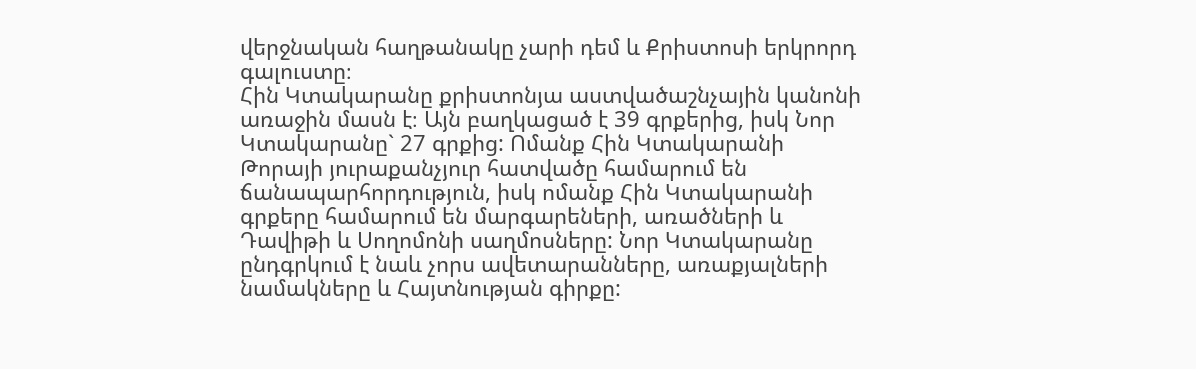վերջնական հաղթանակը չարի դեմ և Քրիստոսի երկրորդ գալուստը։
Հին Կտակարանը քրիստոնյա աստվածաշնչային կանոնի առաջին մասն է։ Այն բաղկացած է 39 գրքերից, իսկ Նոր Կտակարանը` 27 գրքից: Ոմանք Հին Կտակարանի Թորայի յուրաքանչյուր հատվածը համարում են ճանապարհորդություն, իսկ ոմանք Հին Կտակարանի գրքերը համարում են մարգարեների, առածների և Դավիթի և Սողոմոնի սաղմոսները: Նոր Կտակարանը ընդգրկում է նաև չորս ավետարանները, առաքյալների նամակները և Հայտնության գիրքը: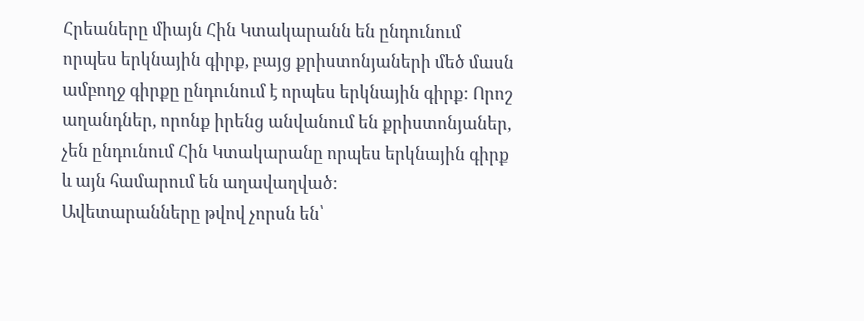Հրեաները միայն Հին Կտակարանն են ընդունում որպես երկնային գիրք, բայց քրիստոնյաների մեծ մասն ամբողջ գիրքը ընդունում է որպես երկնային գիրք: Որոշ աղանդներ, որոնք իրենց անվանում են քրիստոնյաներ, չեն ընդունում Հին Կտակարանը որպես երկնային գիրք և այն համարում են աղավաղված:
Ավետարանները թվով չորսն են՝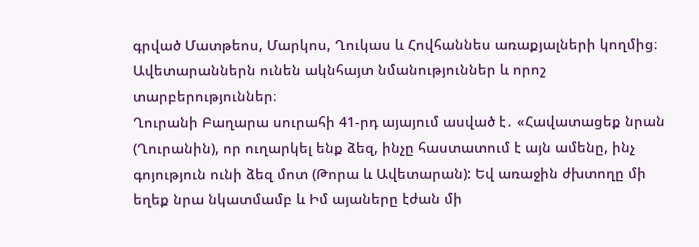գրված Մատթեոս, Մարկոս, Ղուկաս և Հովհաննես առաքյալների կողմից։ Ավետարաններն ունեն ակնհայտ նմանություններ և որոշ տարբերություններ։
Ղուրանի Բաղարա սուրահի 41-րդ այայում ասված է․ «Հավատացեք նրան (Ղուրանին), որ ուղարկել ենք ձեզ, ինչը հաստատում է այն ամենը, ինչ գոյություն ունի ձեզ մոտ (Թորա և Ավետարան): Եվ առաջին ժխտողը մի եղեք նրա նկատմամբ և Իմ այաները էժան մի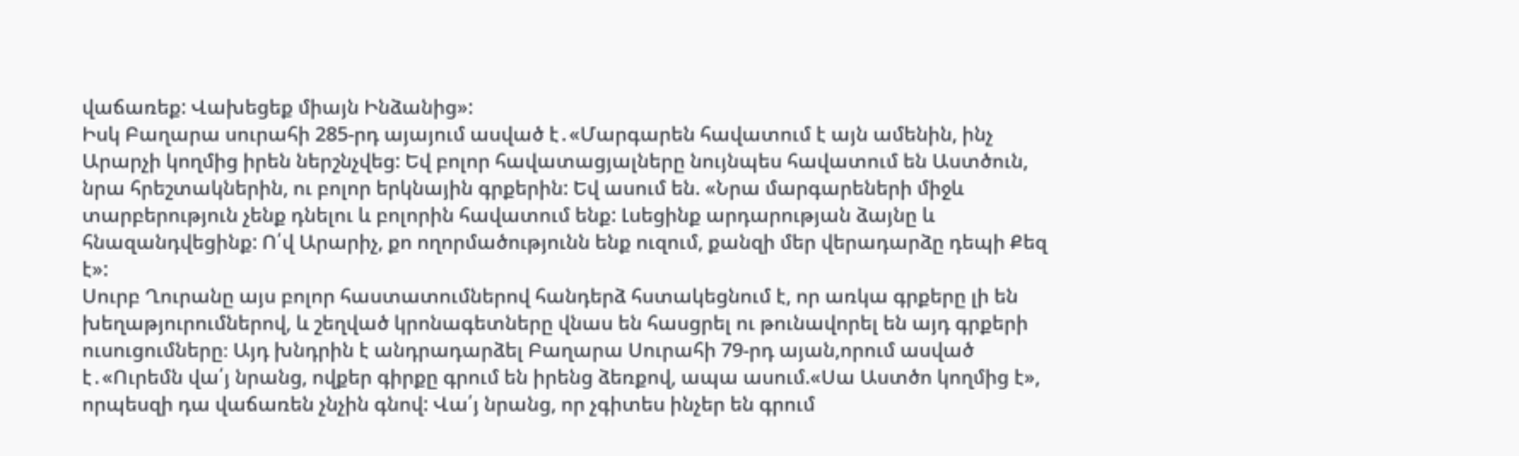վաճառեք: Վախեցեք միայն Ինձանից»:
Իսկ Բաղարա սուրահի 285-րդ այայում ասված է․«Մարգարեն հավատում է այն ամենին, ինչ Արարչի կողմից իրեն ներշնչվեց: Եվ բոլոր հավատացյալները նույնպես հավատում են Աստծուն, նրա հրեշտակներին, ու բոլոր երկնային գրքերին: Եվ ասում են. «Նրա մարգարեների միջև տարբերություն չենք դնելու և բոլորին հավատում ենք: Լսեցինք արդարության ձայնը և հնազանդվեցինք: Ո՛վ Արարիչ, քո ողորմածությունն ենք ուզում, քանզի մեր վերադարձը դեպի Քեզ է»:
Սուրբ Ղուրանը այս բոլոր հաստատումներով հանդերձ հստակեցնում է, որ առկա գրքերը լի են խեղաթյուրումներով, և շեղված կրոնագետները վնաս են հասցրել ու թունավորել են այդ գրքերի ուսուցումները։ Այդ խնդրին է անդրադարձել Բաղարա Սուրահի 79-րդ այան,որում ասված է․«Ուրեմն վա՛յ նրանց, ովքեր գիրքը գրում են իրենց ձեռքով, ապա ասում.«Սա Աստծո կողմից է», որպեսզի դա վաճառեն չնչին գնով: Վա՛յ նրանց, որ չգիտես ինչեր են գրում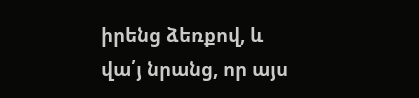իրենց ձեռքով, և վա՛յ նրանց, որ այս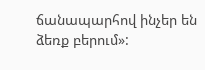ճանապարհով ինչեր են ձեռք բերում»: